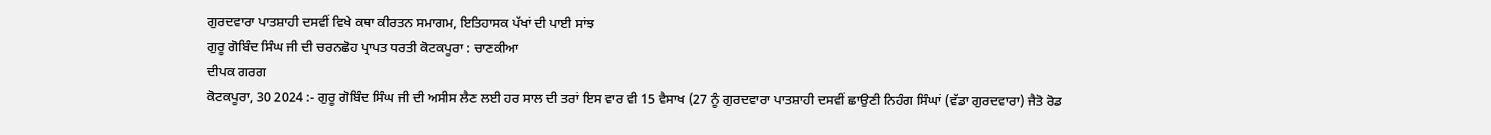ਗੁਰਦਵਾਰਾ ਪਾਤਸ਼ਾਹੀ ਦਸਵੀਂ ਵਿਖੇ ਕਥਾ ਕੀਰਤਨ ਸਮਾਗਮ, ਇਤਿਹਾਸਕ ਪੱਖਾਂ ਦੀ ਪਾਈ ਸਾਂਝ
ਗੁਰੂ ਗੋਬਿੰਦ ਸਿੰਘ ਜੀ ਦੀ ਚਰਨਛੋਹ ਪ੍ਰਾਪਤ ਧਰਤੀ ਕੋਟਕਪੂਰਾ : ਚਾਣਕੀਆ
ਦੀਪਕ ਗਰਗ
ਕੋਟਕਪੂਰਾ, 30 2024 :- ਗੁਰੂ ਗੋਬਿੰਦ ਸਿੰਘ ਜੀ ਦੀ ਅਸੀਸ ਲੈਣ ਲਈ ਹਰ ਸਾਲ ਦੀ ਤਰਾਂ ਇਸ ਵਾਰ ਵੀ 15 ਵੈਸਾਖ (27 ਨੂੰ ਗੁਰਦਵਾਰਾ ਪਾਤਸ਼ਾਹੀ ਦਸਵੀਂ ਛਾਉਣੀ ਨਿਹੰਗ ਸਿੰਘਾਂ (ਵੱਡਾ ਗੁਰਦਵਾਰਾ) ਜੈਤੋ ਰੋਡ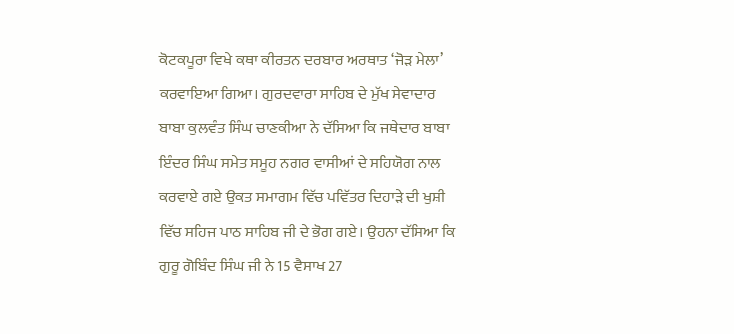ਕੋਟਕਪੂਰਾ ਵਿਖੇ ਕਥਾ ਕੀਰਤਨ ਦਰਬਾਰ ਅਰਥਾਤ ‘ਜੋੜ ਮੇਲਾ’ ਕਰਵਾਇਆ ਗਿਆ। ਗੁਰਦਵਾਰਾ ਸਾਹਿਬ ਦੇ ਮੁੱਖ ਸੇਵਾਦਾਰ ਬਾਬਾ ਕੁਲਵੰਤ ਸਿੰਘ ਚਾਣਕੀਆ ਨੇ ਦੱਸਿਆ ਕਿ ਜਥੇਦਾਰ ਬਾਬਾ ਇੰਦਰ ਸਿੰਘ ਸਮੇਤ ਸਮੂਹ ਨਗਰ ਵਾਸੀਆਂ ਦੇ ਸਹਿਯੋਗ ਨਾਲ ਕਰਵਾਏ ਗਏ ਉਕਤ ਸਮਾਗਮ ਵਿੱਚ ਪਵਿੱਤਰ ਦਿਹਾੜੇ ਦੀ ਖੁਸ਼ੀ ਵਿੱਚ ਸਹਿਜ ਪਾਠ ਸਾਹਿਬ ਜੀ ਦੇ ਭੋਗ ਗਏ। ਉਹਨਾ ਦੱਸਿਆ ਕਿ ਗੁਰੂ ਗੋਬਿੰਦ ਸਿੰਘ ਜੀ ਨੇ 15 ਵੈਸਾਖ 27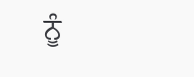ਨੂੰ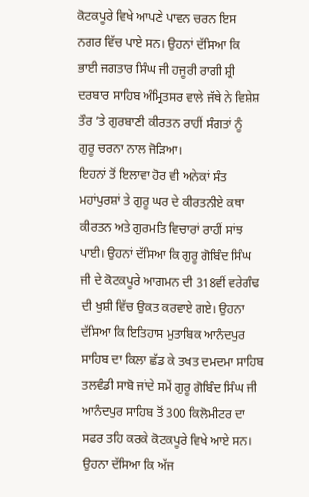ਕੋਟਕਪੂਰੇ ਵਿਖੇ ਆਪਣੇ ਪਾਵਨ ਚਰਨ ਇਸ ਨਗਰ ਵਿੱਚ ਪਾਏ ਸਨ। ਉਹਨਾਂ ਦੱਸਿਆ ਕਿ ਭਾਈ ਜਗਤਾਰ ਸਿੰਘ ਜੀ ਹਜੂਰੀ ਰਾਗੀ ਸ਼੍ਰੀ ਦਰਬਾਰ ਸਾਹਿਬ ਅੰਮ੍ਰਿਤਸਰ ਵਾਲੇ ਜੱਥੇ ਨੇ ਵਿਸ਼ੇਸ਼ ਤੌਰ ’ਤੇ ਗੁਰਬਾਣੀ ਕੀਰਤਨ ਰਾਹੀਂ ਸੰਗਤਾਂ ਨੂੰ ਗੁਰੂ ਚਰਨਾ ਨਾਲ ਜੋੜਿਆ।
ਇਹਨਾਂ ਤੋਂ ਇਲਾਵਾ ਹੋਰ ਵੀ ਅਨੇਕਾਂ ਸੰਤ ਮਹਾਂਪੁਰਸ਼ਾਂ ਤੇ ਗੁਰੂ ਘਰ ਦੇ ਕੀਰਤਨੀਏ ਕਥਾ ਕੀਰਤਨ ਅਤੇ ਗੁਰਮਤਿ ਵਿਚਾਰਾਂ ਰਾਹੀਂ ਸਾਂਝ ਪਾਈ। ਉਹਨਾਂ ਦੱਸਿਆ ਕਿ ਗੁਰੂ ਗੋਬਿੰਦ ਸਿੰਘ ਜੀ ਦੇ ਕੋਟਕਪੂਰੇ ਆਗਮਨ ਦੀ 318ਵੀਂ ਵਰੇਗੰਢ ਦੀ ਖੁਸ਼ੀ ਵਿੱਚ ਉਕਤ ਕਰਵਾਏ ਗਏ। ਉਹਨਾ ਦੱਸਿਆ ਕਿ ਇਤਿਹਾਸ ਮੁਤਾਬਿਕ ਆਨੰਦਪੁਰ ਸਾਹਿਬ ਦਾ ਕਿਲਾ ਛੱਡ ਕੇ ਤਖਤ ਦਮਦਮਾ ਸਾਹਿਬ ਤਲਵੰਡੀ ਸਾਬੋ ਜਾਂਦੇ ਸਮੇਂ ਗੁਰੂ ਗੋਬਿੰਦ ਸਿੰਘ ਜੀ ਆਨੰਦਪੁਰ ਸਾਹਿਬ ਤੋਂ 300 ਕਿਲੋਮੀਟਰ ਦਾ ਸਫਰ ਤਹਿ ਕਰਕੇ ਕੋਟਕਪੂਰੇ ਵਿਖੇ ਆਏ ਸਨ। ਉਹਨਾ ਦੱਸਿਆ ਕਿ ਅੱਜ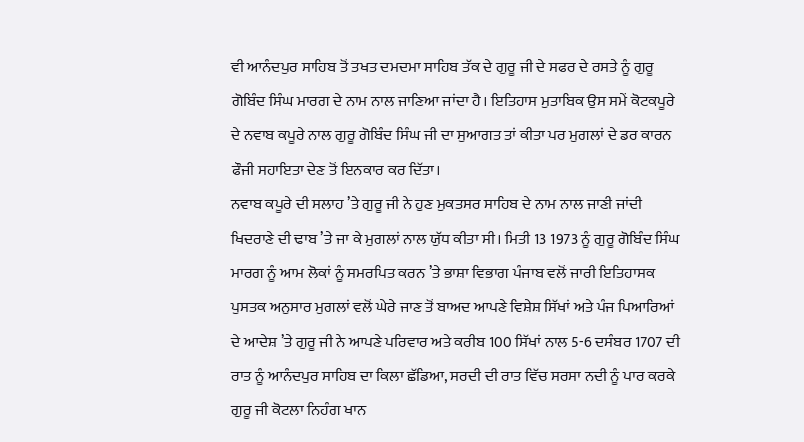ਵੀ ਆਨੰਦਪੁਰ ਸਾਹਿਬ ਤੋਂ ਤਖਤ ਦਮਦਮਾ ਸਾਹਿਬ ਤੱਕ ਦੇ ਗੁਰੂ ਜੀ ਦੇ ਸਫਰ ਦੇ ਰਸਤੇ ਨੂੰ ਗੁਰੂ ਗੋਬਿੰਦ ਸਿੰਘ ਮਾਰਗ ਦੇ ਨਾਮ ਨਾਲ ਜਾਣਿਆ ਜਾਂਦਾ ਹੈ। ਇਤਿਹਾਸ ਮੁਤਾਬਿਕ ਉਸ ਸਮੇਂ ਕੋਟਕਪੂਰੇ ਦੇ ਨਵਾਬ ਕਪੂਰੇ ਨਾਲ ਗੁਰੂ ਗੋਬਿੰਦ ਸਿੰਘ ਜੀ ਦਾ ਸੁਆਗਤ ਤਾਂ ਕੀਤਾ ਪਰ ਮੁਗਲਾਂ ਦੇ ਡਰ ਕਾਰਨ ਫੌਜੀ ਸਹਾਇਤਾ ਦੇਣ ਤੋਂ ਇਨਕਾਰ ਕਰ ਦਿੱਤਾ।
ਨਵਾਬ ਕਪੂਰੇ ਦੀ ਸਲਾਹ ’ਤੇ ਗੁਰੂ ਜੀ ਨੇ ਹੁਣ ਮੁਕਤਸਰ ਸਾਹਿਬ ਦੇ ਨਾਮ ਨਾਲ ਜਾਣੀ ਜਾਂਦੀ ਖਿਦਰਾਣੇ ਦੀ ਢਾਬ ’ਤੇ ਜਾ ਕੇ ਮੁਗਲਾਂ ਨਾਲ ਯੁੱਧ ਕੀਤਾ ਸੀ। ਮਿਤੀ 13 1973 ਨੂੰ ਗੁਰੂ ਗੋਬਿੰਦ ਸਿੰਘ ਮਾਰਗ ਨੂੰ ਆਮ ਲੋਕਾਂ ਨੂੰ ਸਮਰਪਿਤ ਕਰਨ ’ਤੇ ਭਾਸ਼ਾ ਵਿਭਾਗ ਪੰਜਾਬ ਵਲੋਂ ਜਾਰੀ ਇਤਿਹਾਸਕ ਪੁਸਤਕ ਅਨੁਸਾਰ ਮੁਗਲਾਂ ਵਲੋਂ ਘੇਰੇ ਜਾਣ ਤੋਂ ਬਾਅਦ ਆਪਣੇ ਵਿਸ਼ੇਸ਼ ਸਿੱਖਾਂ ਅਤੇ ਪੰਜ ਪਿਆਰਿਆਂ ਦੇ ਆਦੇਸ਼ ’ਤੇ ਗੁਰੂ ਜੀ ਨੇ ਆਪਣੇ ਪਰਿਵਾਰ ਅਤੇ ਕਰੀਬ 100 ਸਿੱਖਾਂ ਨਾਲ 5-6 ਦਸੰਬਰ 1707 ਦੀ ਰਾਤ ਨੂੰ ਆਨੰਦਪੁਰ ਸਾਹਿਬ ਦਾ ਕਿਲਾ ਛੱਡਿਆ, ਸਰਦੀ ਦੀ ਰਾਤ ਵਿੱਚ ਸਰਸਾ ਨਦੀ ਨੂੰ ਪਾਰ ਕਰਕੇ ਗੁਰੂ ਜੀ ਕੋਟਲਾ ਨਿਹੰਗ ਖਾਨ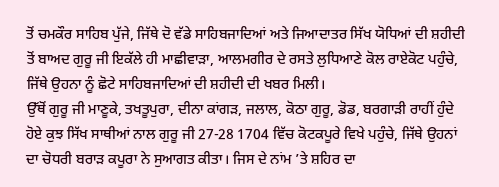ਤੋਂ ਚਮਕੌਰ ਸਾਹਿਬ ਪੁੱਜੇ, ਜਿੱਥੇ ਦੋ ਵੱਡੇ ਸਾਹਿਬਜਾਦਿਆਂ ਅਤੇ ਜਿਆਦਾਤਰ ਸਿੱਖ ਯੋਧਿਆਂ ਦੀ ਸ਼ਹੀਦੀ ਤੋਂ ਬਾਅਦ ਗੁਰੂ ਜੀ ਇਕੱਲੇ ਹੀ ਮਾਛੀਵਾੜਾ, ਆਲਮਗੀਰ ਦੇ ਰਸਤੇ ਲੁਧਿਆਣੇ ਕੋਲ ਰਾਏਕੋਟ ਪਹੁੰਚੇ, ਜਿੱਥੇ ਉਹਨਾ ਨੂੰ ਛੋਟੇ ਸਾਹਿਬਜਾਦਿਆਂ ਦੀ ਸ਼ਹੀਦੀ ਦੀ ਖਬਰ ਮਿਲੀ।
ਉੱਥੋਂ ਗੁਰੂ ਜੀ ਮਾਣੂਕੇ, ਤਖਤੂਪੁਰਾ, ਦੀਨਾ ਕਾਂਗੜ, ਜਲਾਲ, ਕੋਠਾ ਗੁਰੂ, ਡੋਡ, ਬਰਗਾੜੀ ਰਾਹੀਂ ਹੁੰਦੇ ਹੋਏ ਕੁਝ ਸਿੱਖ ਸਾਥੀਆਂ ਨਾਲ ਗੁਰੂ ਜੀ 27-28 1704 ਵਿੱਚ ਕੋਟਕਪੂਰੇ ਵਿਖੇ ਪਹੁੰਚੇ, ਜਿੱਥੇ ਉਹਨਾਂ ਦਾ ਚੋਧਰੀ ਬਰਾੜ ਕਪੂਰਾ ਨੇ ਸੁਆਗਤ ਕੀਤਾ। ਜਿਸ ਦੇ ਨਾਂਮ ’ਤੇ ਸ਼ਹਿਰ ਦਾ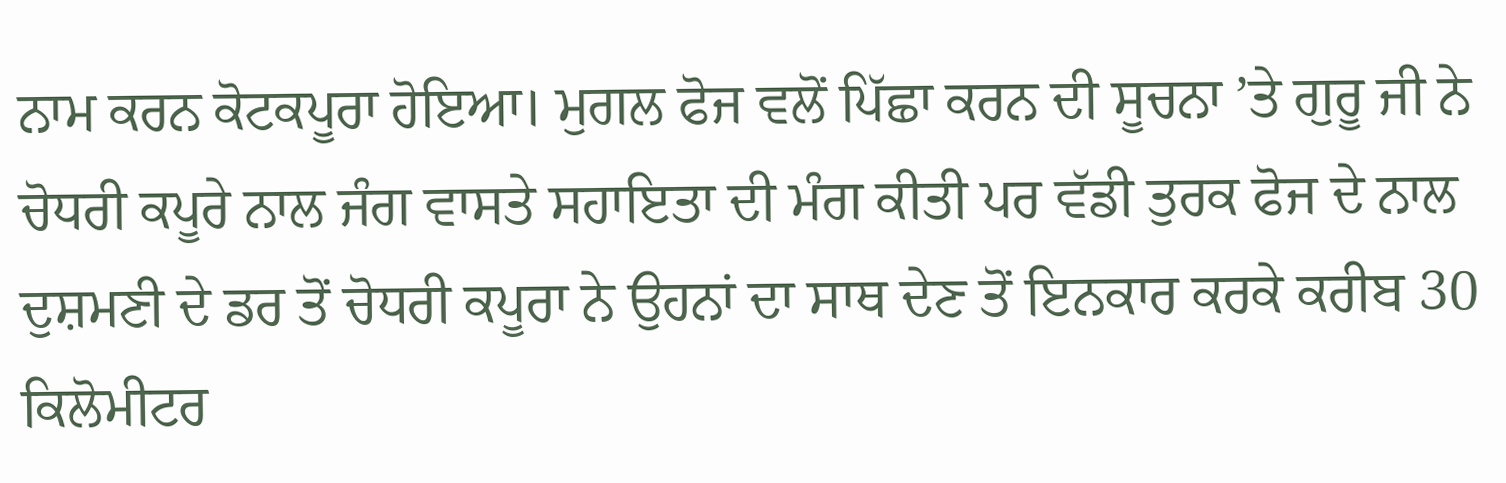ਨਾਮ ਕਰਨ ਕੋਟਕਪੂਰਾ ਹੋਇਆ। ਮੁਗਲ ਫੋਜ ਵਲੋਂ ਪਿੱਛਾ ਕਰਨ ਦੀ ਸੂਚਨਾ ’ਤੇ ਗੁਰੂ ਜੀ ਨੇ ਚੋਧਰੀ ਕਪੂਰੇ ਨਾਲ ਜੰਗ ਵਾਸਤੇ ਸਹਾਇਤਾ ਦੀ ਮੰਗ ਕੀਤੀ ਪਰ ਵੱਡੀ ਤੁਰਕ ਫੋਜ ਦੇ ਨਾਲ ਦੁਸ਼ਮਣੀ ਦੇ ਡਰ ਤੋਂ ਚੋਧਰੀ ਕਪੂਰਾ ਨੇ ਉਹਨਾਂ ਦਾ ਸਾਥ ਦੇਣ ਤੋਂ ਇਨਕਾਰ ਕਰਕੇ ਕਰੀਬ 30 ਕਿਲੋਮੀਟਰ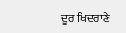ਦੂਰ ਖਿਦਰਾਣੇ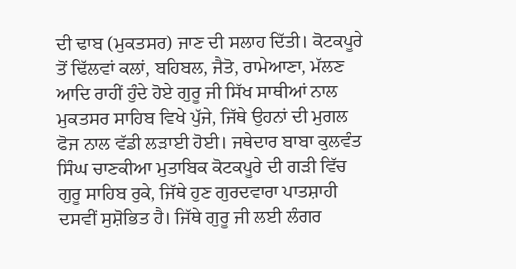ਦੀ ਢਾਬ (ਮੁਕਤਸਰ) ਜਾਣ ਦੀ ਸਲਾਹ ਦਿੱਤੀ। ਕੋਟਕਪੂਰੇ ਤੋਂ ਢਿੱਲਵਾਂ ਕਲਾਂ, ਬਹਿਬਲ, ਜੈਤੋ, ਰਾਮੇਆਣਾ, ਮੱਲਣ ਆਦਿ ਰਾਹੀਂ ਹੁੰਦੇ ਹੋਏ ਗੁਰੂ ਜੀ ਸਿੱਖ ਸਾਥੀਆਂ ਨਾਲ ਮੁਕਤਸਰ ਸਾਹਿਬ ਵਿਖੇ ਪੁੱਜੇ, ਜਿੱਥੇ ਉਹਨਾਂ ਦੀ ਮੁਗਲ ਫੋਜ ਨਾਲ ਵੱਡੀ ਲੜਾਈ ਹੋਈ। ਜਥੇਦਾਰ ਬਾਬਾ ਕੁਲਵੰਤ ਸਿੰਘ ਚਾਣਕੀਆ ਮੁਤਾਬਿਕ ਕੋਟਕਪੂਰੇ ਦੀ ਗੜੀ ਵਿੱਚ ਗੁਰੂ ਸਾਹਿਬ ਰੁਕੇ, ਜਿੱਥੇ ਹੁਣ ਗੁਰਦਵਾਰਾ ਪਾਤਸ਼ਾਹੀ ਦਸਵੀਂ ਸੁਸ਼ੋਭਿਤ ਹੈ। ਜਿੱਥੇ ਗੁਰੂ ਜੀ ਲਈ ਲੰਗਰ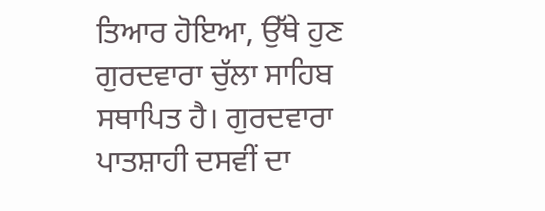ਤਿਆਰ ਹੋਇਆ, ਉੱਥੇ ਹੁਣ ਗੁਰਦਵਾਰਾ ਚੁੱਲਾ ਸਾਹਿਬ ਸਥਾਪਿਤ ਹੈ। ਗੁਰਦਵਾਰਾ ਪਾਤਸ਼ਾਹੀ ਦਸਵੀਂ ਦਾ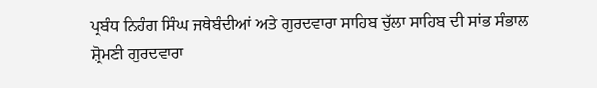ਪ੍ਰਬੰਧ ਨਿਹੰਗ ਸਿੰਘ ਜਥੇਬੰਦੀਆਂ ਅਤੇ ਗੁਰਦਵਾਰਾ ਸਾਹਿਬ ਚੁੱਲਾ ਸਾਹਿਬ ਦੀ ਸਾਂਭ ਸੰਭਾਲ ਸ਼੍ਰੋਮਣੀ ਗੁਰਦਵਾਰਾ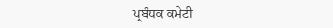ਪ੍ਰਬੰਧਕ ਕਮੇਟੀ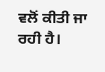ਵਲੋਂ ਕੀਤੀ ਜਾ ਰਹੀ ਹੈ।